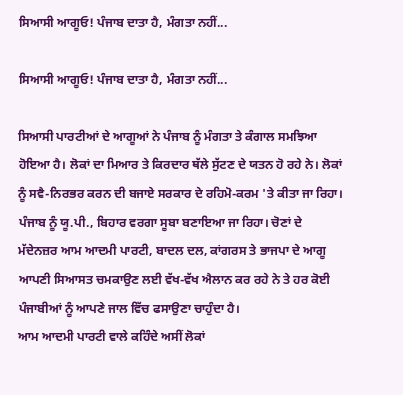ਸਿਆਸੀ ਆਗੂਓ! ਪੰਜਾਬ ਦਾਤਾ ਹੈ, ਮੰਗਤਾ ਨਹੀਂ...

ਸਿਆਸੀ ਆਗੂਓ! ਪੰਜਾਬ ਦਾਤਾ ਹੈ, ਮੰਗਤਾ ਨਹੀਂ...

ਸਿਆਸੀ ਪਾਰਟੀਆਂ ਦੇ ਆਗੂਆਂ ਨੇ ਪੰਜਾਬ ਨੂੰ ਮੰਗਤਾ ਤੇ ਕੰਗਾਲ ਸਮਝਿਆ ਹੋਇਆ ਹੈ। ਲੋਕਾਂ ਦਾ ਮਿਆਰ ਤੇ ਕਿਰਦਾਰ ਥੱਲੇ ਸੁੱਟਣ ਦੇ ਯਤਨ ਹੋ ਰਹੇ ਨੇ। ਲੋਕਾਂ ਨੂੰ ਸਵੈ-ਨਿਰਭਰ ਕਰਨ ਦੀ ਬਜਾਏ ਸਰਕਾਰ ਦੇ ਰਹਿਮੋ-ਕਰਮ 'ਤੇ ਕੀਤਾ ਜਾ ਰਿਹਾ। ਪੰਜਾਬ ਨੂੰ ਯੂ.ਪੀ., ਬਿਹਾਰ ਵਰਗਾ ਸੂਬਾ ਬਣਾਇਆ ਜਾ ਰਿਹਾ। ਚੋਣਾਂ ਦੇ ਮੱਦੇਨਜ਼ਰ ਆਮ ਆਦਮੀ ਪਾਰਟੀ, ਬਾਦਲ ਦਲ, ਕਾਂਗਰਸ ਤੇ ਭਾਜਪਾ ਦੇ ਆਗੂ ਆਪਣੀ ਸਿਆਸਤ ਚਮਕਾਉਣ ਲਈ ਵੱਖ-ਵੱਖ ਐਲਾਨ ਕਰ ਰਹੇ ਨੇ ਤੇ ਹਰ ਕੋਈ ਪੰਜਾਬੀਆਂ ਨੂੰ ਆਪਣੇ ਜਾਲ ਵਿੱਚ ਫਸਾਉਣਾ ਚਾਹੁੰਦਾ ਹੈ।
ਆਮ ਆਦਮੀ ਪਾਰਟੀ ਵਾਲੇ ਕਹਿੰਦੇ ਅਸੀਂ ਲੋਕਾਂ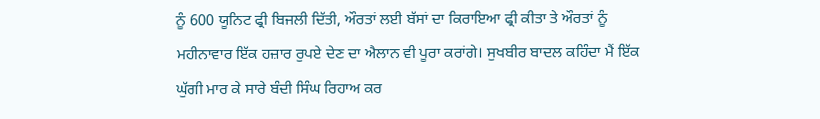ਨੂੰ 600 ਯੂਨਿਟ ਫ੍ਰੀ ਬਿਜਲੀ ਦਿੱਤੀ, ਔਰਤਾਂ ਲਈ ਬੱਸਾਂ ਦਾ ਕਿਰਾਇਆ ਫ੍ਰੀ ਕੀਤਾ ਤੇ ਔਰਤਾਂ ਨੂੰ ਮਹੀਨਾਵਾਰ ਇੱਕ ਹਜ਼ਾਰ ਰੁਪਏ ਦੇਣ ਦਾ ਐਲਾਨ ਵੀ ਪੂਰਾ ਕਰਾਂਗੇ। ਸੁਖਬੀਰ ਬਾਦਲ ਕਹਿੰਦਾ ਮੈਂ ਇੱਕ ਘੁੱਗੀ ਮਾਰ ਕੇ ਸਾਰੇ ਬੰਦੀ ਸਿੰਘ ਰਿਹਾਅ ਕਰ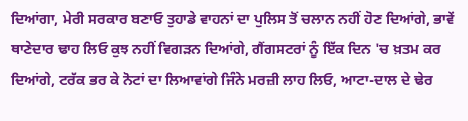ਦਿਆਂਗਾ, ਮੇਰੀ ਸਰਕਾਰ ਬਣਾਓ ਤੁਹਾਡੇ ਵਾਹਨਾਂ ਦਾ ਪੁਲਿਸ ਤੋਂ ਚਲਾਨ ਨਹੀਂ ਹੋਣ ਦਿਆਂਗੇ, ਭਾਵੇਂ ਥਾਣੇਦਾਰ ਢਾਹ ਲਿਓ ਕੁਝ ਨਹੀਂ ਵਿਗੜਨ ਦਿਆਂਗੇ, ਗੈਂਗਸਟਰਾਂ ਨੂੰ ਇੱਕ ਦਿਨ 'ਚ ਖ਼ਤਮ ਕਰ ਦਿਆਂਗੇ, ਟਰੱਕ ਭਰ ਕੇ ਨੋਟਾਂ ਦਾ ਲਿਆਵਾਂਗੇ ਜਿੰਨੇ ਮਰਜ਼ੀ ਲਾਹ ਲਿਓ, ਆਟਾ-ਦਾਲ ਦੇ ਢੇਰ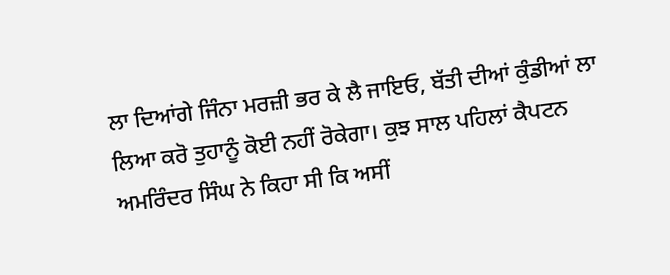ਲਾ ਦਿਆਂਗੇ ਜਿੰਨਾ ਮਰਜ਼ੀ ਭਰ ਕੇ ਲੈ ਜਾਇਓ, ਬੱਤੀ ਦੀਆਂ ਕੁੰਡੀਆਂ ਲਾ ਲਿਆ ਕਰੋ ਤੁਹਾਨੂੰ ਕੋਈ ਨਹੀਂ ਰੋਕੇਗਾ। ਕੁਝ ਸਾਲ ਪਹਿਲਾਂ ਕੈਪਟਨ ਅਮਰਿੰਦਰ ਸਿੰਘ ਨੇ ਕਿਹਾ ਸੀ ਕਿ ਅਸੀਂ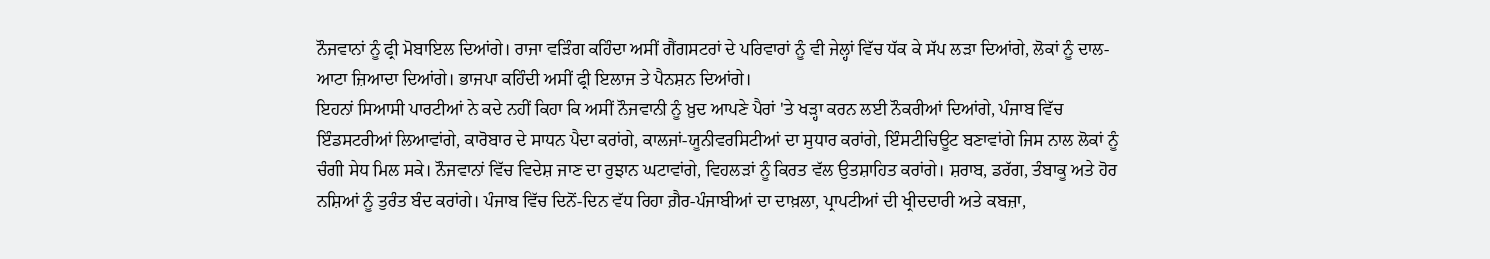ਨੌਜਵਾਨਾਂ ਨੂੰ ਫ੍ਰੀ ਮੋਬਾਇਲ ਦਿਆਂਗੇ। ਰਾਜਾ ਵੜਿੰਗ ਕਹਿੰਦਾ ਅਸੀਂ ਗੈਂਗਸਟਰਾਂ ਦੇ ਪਰਿਵਾਰਾਂ ਨੂੰ ਵੀ ਜੇਲ੍ਹਾਂ ਵਿੱਚ ਧੱਕ ਕੇ ਸੱਪ ਲੜਾ ਦਿਆਂਗੇ, ਲੋਕਾਂ ਨੂੰ ਦਾਲ-ਆਟਾ ਜ਼ਿਆਦਾ ਦਿਆਂਗੇ। ਭਾਜਪਾ ਕਹਿੰਦੀ ਅਸੀਂ ਫ੍ਰੀ ਇਲਾਜ ਤੇ ਪੈਨਸ਼ਨ ਦਿਆਂਗੇ।
ਇਹਨਾਂ ਸਿਆਸੀ ਪਾਰਟੀਆਂ ਨੇ ਕਦੇ ਨਹੀਂ ਕਿਹਾ ਕਿ ਅਸੀਂ ਨੌਜਵਾਨੀ ਨੂੰ ਖ਼ੁਦ ਆਪਣੇ ਪੈਰਾਂ 'ਤੇ ਖੜ੍ਹਾ ਕਰਨ ਲਈ ਨੌਕਰੀਆਂ ਦਿਆਂਗੇ, ਪੰਜਾਬ ਵਿੱਚ ਇੰਡਸਟਰੀਆਂ ਲਿਆਵਾਂਗੇ, ਕਾਰੋਬਾਰ ਦੇ ਸਾਧਨ ਪੈਦਾ ਕਰਾਂਗੇ, ਕਾਲਜਾਂ-ਯੂਨੀਵਰਸਿਟੀਆਂ ਦਾ ਸੁਧਾਰ ਕਰਾਂਗੇ, ਇੰਸਟੀਚਿਊਟ ਬਣਾਵਾਂਗੇ ਜਿਸ ਨਾਲ ਲੋਕਾਂ ਨੂੰ ਚੰਗੀ ਸੇਧ ਮਿਲ ਸਕੇ। ਨੌਜਵਾਨਾਂ ਵਿੱਚ ਵਿਦੇਸ਼ ਜਾਣ ਦਾ ਰੁਝਾਨ ਘਟਾਵਾਂਗੇ, ਵਿਹਲੜਾਂ ਨੂੰ ਕਿਰਤ ਵੱਲ ਉਤਸ਼ਾਹਿਤ ਕਰਾਂਗੇ। ਸ਼ਰਾਬ, ਡਰੱਗ, ਤੰਬਾਕੂ ਅਤੇ ਹੋਰ ਨਸ਼ਿਆਂ ਨੂੰ ਤੁਰੰਤ ਬੰਦ ਕਰਾਂਗੇ। ਪੰਜਾਬ ਵਿੱਚ ਦਿਨੋਂ-ਦਿਨ ਵੱਧ ਰਿਹਾ ਗ਼ੈਰ-ਪੰਜਾਬੀਆਂ ਦਾ ਦਾਖ਼ਲਾ, ਪ੍ਰਾਪਟੀਆਂ ਦੀ ਖ੍ਰੀਦਦਾਰੀ ਅਤੇ ਕਬਜ਼ਾ,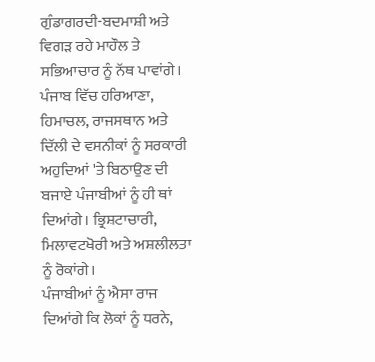ਗੁੰਡਾਗਰਦੀ-ਬਦਮਾਸ਼ੀ ਅਤੇ ਵਿਗੜ ਰਹੇ ਮਾਹੌਲ ਤੇ ਸਭਿਆਚਾਰ ਨੂੰ ਨੱਥ ਪਾਵਾਂਗੇ। ਪੰਜਾਬ ਵਿੱਚ ਹਰਿਆਣਾ, ਹਿਮਾਚਲ, ਰਾਜਸਥਾਨ ਅਤੇ ਦਿੱਲੀ ਦੇ ਵਸਨੀਕਾਂ ਨੂੰ ਸਰਕਾਰੀ ਅਹੁਦਿਆਂ 'ਤੇ ਬਿਠਾਉਣ ਦੀ ਬਜਾਏ ਪੰਜਾਬੀਆਂ ਨੂੰ ਹੀ ਥਾਂ ਦਿਆਂਗੇ। ਭ੍ਰਿਸ਼ਟਾਚਾਰੀ, ਮਿਲਾਵਟਖੋਰੀ ਅਤੇ ਅਸ਼ਲੀਲਤਾ ਨੂੰ ਰੋਕਾਂਗੇ।
ਪੰਜਾਬੀਆਂ ਨੂੰ ਐਸਾ ਰਾਜ ਦਿਆਂਗੇ ਕਿ ਲੋਕਾਂ ਨੂੰ ਧਰਨੇ,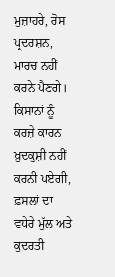ਮੁਜ਼ਾਹਰੇ, ਰੋਸ ਪ੍ਰਦਰਸ਼ਨ, ਮਾਰਚ ਨਹੀਂ ਕਰਨੇ ਪੈਣਗੇ। ਕਿਸਾਨਾਂ ਨੂੰ ਕਰਜ਼ੇ ਕਾਰਨ ਖ਼ੁਦਕੁਸ਼ੀ ਨਹੀਂ ਕਰਨੀ ਪਏਗੀ, ਫ਼ਸਲਾਂ ਦਾ ਵਧੇਰੇ ਮੁੱਲ ਅਤੇ ਕੁਦਰਤੀ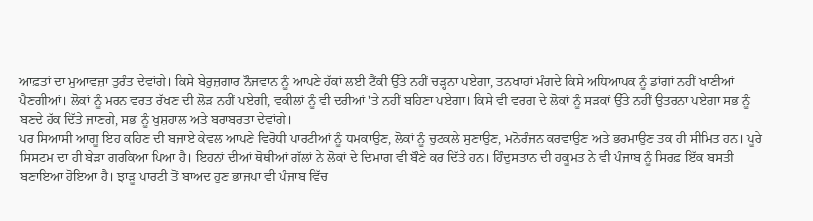ਆਫ਼ਤਾਂ ਦਾ ਮੁਆਵਜ਼ਾ ਤੁਰੰਤ ਦੇਵਾਂਗੇ। ਕਿਸੇ ਬੇਰੁਜ਼ਗਾਰ ਨੌਜਵਾਨ ਨੂੰ ਆਪਣੇ ਹੱਕਾਂ ਲਈ ਟੈਂਕੀ ਉੱਤੇ ਨਹੀਂ ਚੜ੍ਹਨਾ ਪਏਗਾ, ਤਨਖਾਹਾਂ ਮੰਗਦੇ ਕਿਸੇ ਅਧਿਆਪਕ ਨੂੰ ਡਾਂਗਾਂ ਨਹੀਂ ਖਾਣੀਆਂ ਪੈਣਗੀਆਂ। ਲੋਕਾਂ ਨੂੰ ਮਰਨ ਵਰਤ ਰੱਖਣ ਦੀ ਲੋੜ ਨਹੀਂ ਪਏਗੀ, ਵਕੀਲਾਂ ਨੂੰ ਵੀ ਦਰੀਆਂ 'ਤੇ ਨਹੀਂ ਬਹਿਣਾ ਪਏਗਾ। ਕਿਸੇ ਵੀ ਵਰਗ ਦੇ ਲੋਕਾਂ ਨੂੰ ਸੜਕਾਂ ਉੱਤੇ ਨਹੀਂ ਉਤਰਨਾ ਪਏਗਾ ਸਭ ਨੂੰ ਬਣਦੇ ਹੱਕ ਦਿੱਤੇ ਜਾਣਗੇ, ਸਭ ਨੂੰ ਖੁਸ਼ਹਾਲ ਅਤੇ ਬਰਾਬਰਤਾ ਦੇਵਾਂਗੇ।
ਪਰ ਸਿਆਸੀ ਆਗੂ ਇਹ ਕਹਿਣ ਦੀ ਬਜਾਏ ਕੇਵਲ ਆਪਣੇ ਵਿਰੋਧੀ ਪਾਰਟੀਆਂ ਨੂੰ ਧਮਕਾਉਣ, ਲੋਕਾਂ ਨੂੰ ਚੁਟਕਲੇ ਸੁਣਾਉਣ, ਮਨੋਰੰਜਨ ਕਰਵਾਉਣ ਅਤੇ ਭਰਮਾਉਣ ਤਕ ਹੀ ਸੀਮਿਤ ਹਨ। ਪੂਰੇ ਸਿਸਟਮ ਦਾ ਹੀ ਬੇੜਾ ਗਰਕਿਆ ਪਿਆ ਹੈ। ਇਹਨਾਂ ਦੀਆਂ ਥੋਥੀਆਂ ਗੱਲਾਂ ਨੇ ਲੋਕਾਂ ਦੇ ਦਿਮਾਗ ਵੀ ਬੌਣੇ ਕਰ ਦਿੱਤੇ ਹਨ। ਹਿੰਦੁਸਤਾਨ ਦੀ ਹਕੂਮਤ ਨੇ ਵੀ ਪੰਜਾਬ ਨੂੰ ਸਿਰਫ਼ ਇੱਕ ਬਸਤੀ ਬਣਾਇਆ ਹੋਇਆ ਹੈ। ਝਾੜੂ ਪਾਰਟੀ ਤੋਂ ਬਾਅਦ ਹੁਣ ਭਾਜਪਾ ਵੀ ਪੰਜਾਬ ਵਿੱਚ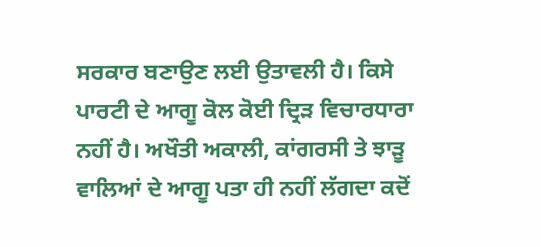ਸਰਕਾਰ ਬਣਾਉਣ ਲਈ ਉਤਾਵਲੀ ਹੈ। ਕਿਸੇ ਪਾਰਟੀ ਦੇ ਆਗੂ ਕੋਲ ਕੋਈ ਦ੍ਰਿੜ ਵਿਚਾਰਧਾਰਾ ਨਹੀਂ ਹੈ। ਅਖੌਤੀ ਅਕਾਲੀ, ਕਾਂਗਰਸੀ ਤੇ ਝਾੜੂ ਵਾਲਿਆਂ ਦੇ ਆਗੂ ਪਤਾ ਹੀ ਨਹੀਂ ਲੱਗਦਾ ਕਦੋਂ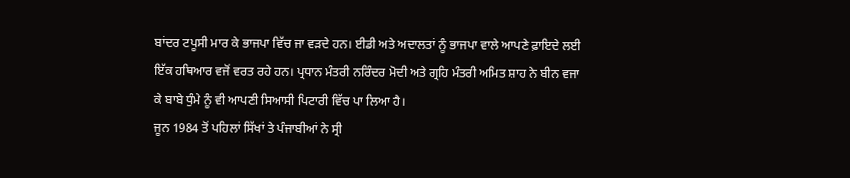ਬਾਂਦਰ ਟਪੂਸੀ ਮਾਰ ਕੇ ਭਾਜਪਾ ਵਿੱਚ ਜਾ ਵੜਦੇ ਹਨ। ਈਡੀ ਅਤੇ ਅਦਾਲਤਾਂ ਨੂੰ ਭਾਜਪਾ ਵਾਲੇ ਆਪਣੇ ਫ਼ਾਇਦੇ ਲਈ ਇੱਕ ਹਥਿਆਰ ਵਜੋਂ ਵਰਤ ਰਹੇ ਹਨ। ਪ੍ਰਧਾਨ ਮੰਤਰੀ ਨਰਿੰਦਰ ਮੋਦੀ ਅਤੇ ਗ੍ਰਹਿ ਮੰਤਰੀ ਅਮਿਤ ਸ਼ਾਹ ਨੇ ਬੀਨ ਵਜਾ ਕੇ ਬਾਬੇ ਧੁੰਮੇ ਨੂੰ ਵੀ ਆਪਣੀ ਸਿਆਸੀ ਪਿਟਾਰੀ ਵਿੱਚ ਪਾ ਲਿਆ ਹੈ।
ਜੂਨ 1984 ਤੋਂ ਪਹਿਲਾਂ ਸਿੱਖਾਂ ਤੇ ਪੰਜਾਬੀਆਂ ਨੇ ਸ੍ਰੀ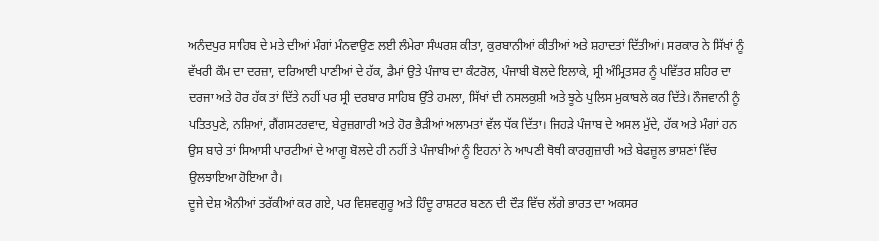ਅਨੰਦਪੁਰ ਸਾਹਿਬ ਦੇ ਮਤੇ ਦੀਆਂ ਮੰਗਾਂ ਮੰਨਵਾਉਣ ਲਈ ਲੰਮੇਰਾ ਸੰਘਰਸ਼ ਕੀਤਾ, ਕੁਰਬਾਨੀਆਂ ਕੀਤੀਆਂ ਅਤੇ ਸ਼ਹਾਦਤਾਂ ਦਿੱਤੀਆਂ। ਸਰਕਾਰ ਨੇ ਸਿੱਖਾਂ ਨੂੰ ਵੱਖਰੀ ਕੌਮ ਦਾ ਦਰਜ਼ਾ, ਦਰਿਆਈ ਪਾਣੀਆਂ ਦੇ ਹੱਕ, ਡੈਮਾਂ ਉਤੇ ਪੰਜਾਬ ਦਾ ਕੰਟਰੋਲ, ਪੰਜਾਬੀ ਬੋਲਦੇ ਇਲਾਕੇ, ਸ੍ਰੀ ਅੰਮ੍ਰਿਤਸਰ ਨੂੰ ਪਵਿੱਤਰ ਸ਼ਹਿਰ ਦਾ ਦਰਜਾ ਅਤੇ ਹੋਰ ਹੱਕ ਤਾਂ ਦਿੱਤੇ ਨਹੀਂ ਪਰ ਸ੍ਰੀ ਦਰਬਾਰ ਸਾਹਿਬ ਉੱਤੇ ਹਮਲਾ, ਸਿੱਖਾਂ ਦੀ ਨਸਲਕੁਸ਼ੀ ਅਤੇ ਝੂਠੇ ਪੁਲਿਸ ਮੁਕਾਬਲੇ ਕਰ ਦਿੱਤੇ। ਨੌਜਵਾਨੀ ਨੂੰ ਪਤਿਤਪੁਣੇ, ਨਸ਼ਿਆਂ, ਗੈਂਗਸਟਰਵਾਦ, ਬੇਰੁਜ਼ਗਾਰੀ ਅਤੇ ਹੋਰ ਭੈੜੀਆਂ ਅਲਾਮਤਾਂ ਵੱਲ ਧੱਕ ਦਿੱਤਾ। ਜਿਹੜੇ ਪੰਜਾਬ ਦੇ ਅਸਲ ਮੁੱਦੇ, ਹੱਕ ਅਤੇ ਮੰਗਾਂ ਹਨ ਉਸ ਬਾਰੇ ਤਾਂ ਸਿਆਸੀ ਪਾਰਟੀਆਂ ਦੇ ਆਗੂ ਬੋਲਦੇ ਹੀ ਨਹੀਂ ਤੇ ਪੰਜਾਬੀਆਂ ਨੂੰ ਇਹਨਾਂ ਨੇ ਆਪਣੀ ਥੋਥੀ ਕਾਰਗੁਜ਼ਾਰੀ ਅਤੇ ਬੇਫਜ਼ੂਲ ਭਾਸ਼ਣਾਂ ਵਿੱਚ ਉਲਝਾਇਆ ਹੋਇਆ ਹੈ।
ਦੂਜੇ ਦੇਸ਼ ਐਨੀਆਂ ਤਰੱਕੀਆਂ ਕਰ ਗਏ, ਪਰ ਵਿਸ਼ਵਗੁਰੂ ਅਤੇ ਹਿੰਦੂ ਰਾਸ਼ਟਰ ਬਣਨ ਦੀ ਦੌੜ ਵਿੱਚ ਲੱਗੇ ਭਾਰਤ ਦਾ ਅਕਸਰ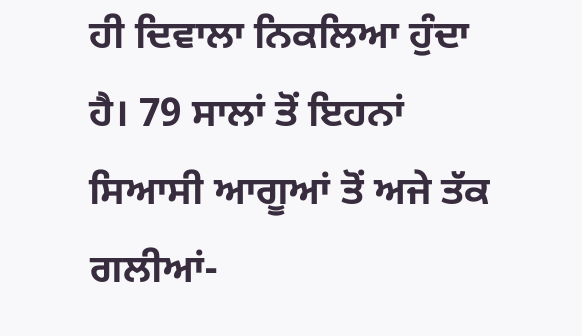ਹੀ ਦਿਵਾਲਾ ਨਿਕਲਿਆ ਹੁੰਦਾ ਹੈ। 79 ਸਾਲਾਂ ਤੋਂ ਇਹਨਾਂ ਸਿਆਸੀ ਆਗੂਆਂ ਤੋਂ ਅਜੇ ਤੱਕ ਗਲੀਆਂ-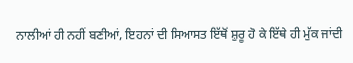ਨਾਲੀਆਂ ਹੀ ਨਹੀਂ ਬਣੀਆਂ, ਇਹਨਾਂ ਦੀ ਸਿਆਸਤ ਇੱਥੋਂ ਸ਼ੁਰੂ ਹੋ ਕੇ ਇੱਥੇ ਹੀ ਮੁੱਕ ਜਾਂਦੀ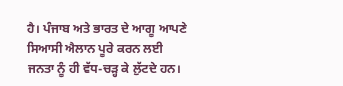ਹੈ। ਪੰਜਾਬ ਅਤੇ ਭਾਰਤ ਦੇ ਆਗੂ ਆਪਣੇ ਸਿਆਸੀ ਐਲਾਨ ਪੂਰੇ ਕਰਨ ਲਈ ਜਨਤਾ ਨੂੰ ਹੀ ਵੱਧ-ਚੜ੍ਹ ਕੇ ਲੁੱਟਦੇ ਹਨ।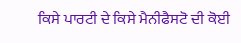ਕਿਸੇ ਪਾਰਟੀ ਦੇ ਕਿਸੇ ਮੈਨੀਫੈਸਟੋ ਦੀ ਕੋਈ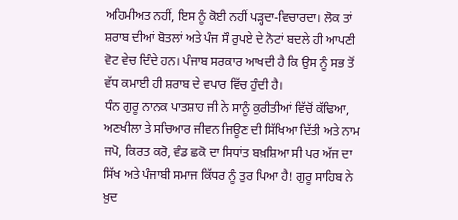ਅਹਿਮੀਅਤ ਨਹੀਂ, ਇਸ ਨੂੰ ਕੋਈ ਨਹੀਂ ਪੜ੍ਹਦਾ-ਵਿਚਾਰਦਾ। ਲੋਕ ਤਾਂ ਸ਼ਰਾਬ ਦੀਆਂ ਬੋਤਲਾਂ ਅਤੇ ਪੰਜ ਸੌ ਰੁਪਏ ਦੇ ਨੋਟਾਂ ਬਦਲੇ ਹੀ ਆਪਣੀ ਵੋਟ ਵੇਚ ਦਿੰਦੇ ਹਨ। ਪੰਜਾਬ ਸਰਕਾਰ ਆਖਦੀ ਹੈ ਕਿ ਉਸ ਨੂੰ ਸਭ ਤੋਂ ਵੱਧ ਕਮਾਈ ਹੀ ਸ਼ਰਾਬ ਦੇ ਵਪਾਰ ਵਿੱਚ ਹੁੰਦੀ ਹੈ।
ਧੰਨ ਗੁਰੂ ਨਾਨਕ ਪਾਤਸ਼ਾਹ ਜੀ ਨੇ ਸਾਨੂੰ ਕੁਰੀਤੀਆਂ ਵਿੱਚੋਂ ਕੱਢਿਆ, ਅਣਖੀਲਾ ਤੇ ਸਚਿਆਰ ਜੀਵਨ ਜਿਊਣ ਦੀ ਸਿੱਖਿਆ ਦਿੱਤੀ ਅਤੇ ਨਾਮ ਜਪੋ, ਕਿਰਤ ਕਰੋ, ਵੰਡ ਛਕੋ ਦਾ ਸਿਧਾਂਤ ਬਖ਼ਸ਼ਿਆ ਸੀ ਪਰ ਅੱਜ ਦਾ ਸਿੱਖ ਅਤੇ ਪੰਜਾਬੀ ਸਮਾਜ ਕਿੱਧਰ ਨੂੰ ਤੁਰ ਪਿਆ ਹੈ! ਗੁਰੂ ਸਾਹਿਬ ਨੇ ਖ਼ੁਦ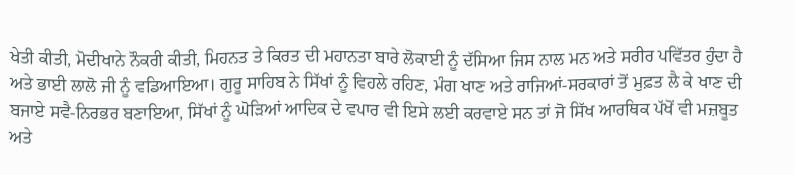ਖੇਤੀ ਕੀਤੀ, ਮੋਦੀਖਾਨੇ ਨੌਕਰੀ ਕੀਤੀ, ਮਿਹਨਤ ਤੇ ਕਿਰਤ ਦੀ ਮਹਾਨਤਾ ਬਾਰੇ ਲੋਕਾਈ ਨੂੰ ਦੱਸਿਆ ਜਿਸ ਨਾਲ ਮਨ ਅਤੇ ਸਰੀਰ ਪਵਿੱਤਰ ਹੁੰਦਾ ਹੈ ਅਤੇ ਭਾਈ ਲਾਲੋ ਜੀ ਨੂੰ ਵਡਿਆਇਆ। ਗੁਰੂ ਸਾਹਿਬ ਨੇ ਸਿੱਖਾਂ ਨੂੰ ਵਿਹਲੇ ਰਹਿਣ, ਮੰਗ ਖਾਣ ਅਤੇ ਰਾਜਿਆਂ-ਸਰਕਾਰਾਂ ਤੋਂ ਮੁਫ਼ਤ ਲੈ ਕੇ ਖਾਣ ਦੀ ਬਜਾਏ ਸਵੈ-ਨਿਰਭਰ ਬਣਾਇਆ, ਸਿੱਖਾਂ ਨੂੰ ਘੋੜਿਆਂ ਆਦਿਕ ਦੇ ਵਪਾਰ ਵੀ ਇਸੇ ਲਈ ਕਰਵਾਏ ਸਨ ਤਾਂ ਜੋ ਸਿੱਖ ਆਰਥਿਕ ਪੱਖੋਂ ਵੀ ਮਜ਼ਬੂਤ ਅਤੇ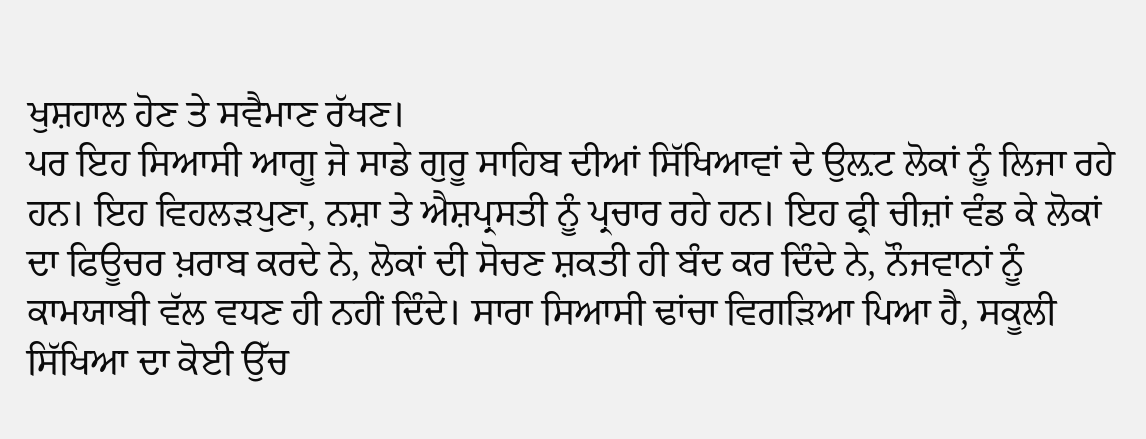ਖੁਸ਼ਹਾਲ ਹੋਣ ਤੇ ਸਵੈਮਾਣ ਰੱਖਣ।
ਪਰ ਇਹ ਸਿਆਸੀ ਆਗੂ ਜੋ ਸਾਡੇ ਗੁਰੂ ਸਾਹਿਬ ਦੀਆਂ ਸਿੱਖਿਆਵਾਂ ਦੇ ਉਲ਼ਟ ਲੋਕਾਂ ਨੂੰ ਲਿਜਾ ਰਹੇ ਹਨ। ਇਹ ਵਿਹਲੜਪੁਣਾ, ਨਸ਼ਾ ਤੇ ਐਸ਼ਪ੍ਰਸਤੀ ਨੂੰ ਪ੍ਰਚਾਰ ਰਹੇ ਹਨ। ਇਹ ਫ੍ਰੀ ਚੀਜ਼ਾਂ ਵੰਡ ਕੇ ਲੋਕਾਂ ਦਾ ਫਿਊਚਰ ਖ਼ਰਾਬ ਕਰਦੇ ਨੇ, ਲੋਕਾਂ ਦੀ ਸੋਚਣ ਸ਼ਕਤੀ ਹੀ ਬੰਦ ਕਰ ਦਿੰਦੇ ਨੇ, ਨੌਜਵਾਨਾਂ ਨੂੰ ਕਾਮਯਾਬੀ ਵੱਲ ਵਧਣ ਹੀ ਨਹੀਂ ਦਿੰਦੇ। ਸਾਰਾ ਸਿਆਸੀ ਢਾਂਚਾ ਵਿਗੜਿਆ ਪਿਆ ਹੈ, ਸਕੂਲੀ ਸਿੱਖਿਆ ਦਾ ਕੋਈ ਉੱਚ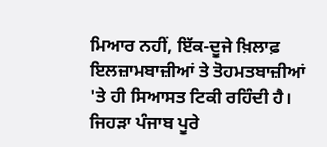ਮਿਆਰ ਨਹੀਂ, ਇੱਕ-ਦੂਜੇ ਖ਼ਿਲਾਫ਼ ਇਲਜ਼ਾਮਬਾਜ਼ੀਆਂ ਤੇ ਤੋਹਮਤਬਾਜ਼ੀਆਂ 'ਤੇ ਹੀ ਸਿਆਸਤ ਟਿਕੀ ਰਹਿੰਦੀ ਹੈ। ਜਿਹੜਾ ਪੰਜਾਬ ਪੂਰੇ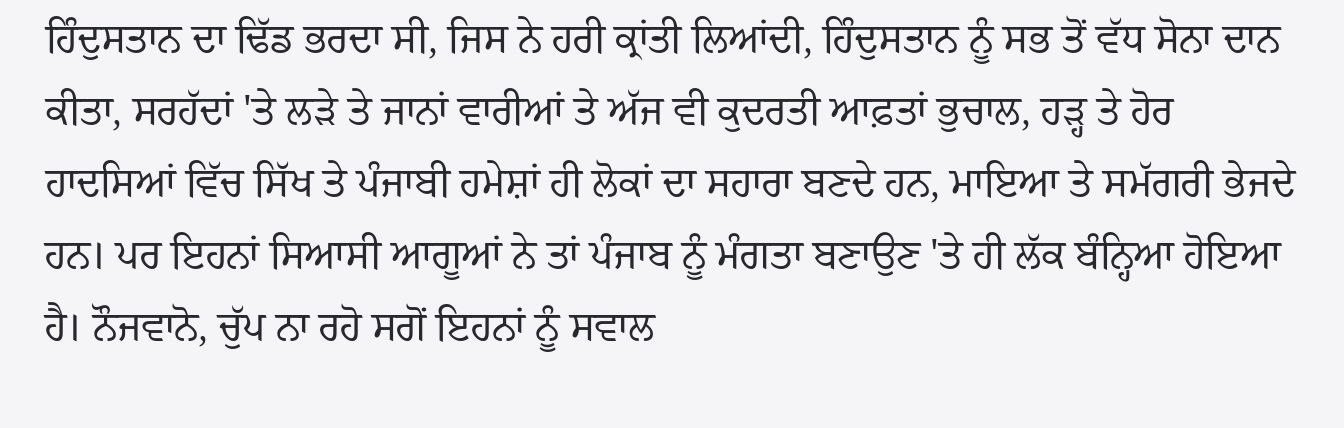ਹਿੰਦੁਸਤਾਨ ਦਾ ਢਿੱਡ ਭਰਦਾ ਸੀ, ਜਿਸ ਨੇ ਹਰੀ ਕ੍ਰਾਂਤੀ ਲਿਆਂਦੀ, ਹਿੰਦੁਸਤਾਨ ਨੂੰ ਸਭ ਤੋਂ ਵੱਧ ਸੋਨਾ ਦਾਨ ਕੀਤਾ, ਸਰਹੱਦਾਂ 'ਤੇ ਲੜੇ ਤੇ ਜਾਨਾਂ ਵਾਰੀਆਂ ਤੇ ਅੱਜ ਵੀ ਕੁਦਰਤੀ ਆਫ਼ਤਾਂ ਭੁਚਾਲ, ਹੜ੍ਹ ਤੇ ਹੋਰ ਹਾਦਸਿਆਂ ਵਿੱਚ ਸਿੱਖ ਤੇ ਪੰਜਾਬੀ ਹਮੇਸ਼ਾਂ ਹੀ ਲੋਕਾਂ ਦਾ ਸਹਾਰਾ ਬਣਦੇ ਹਨ, ਮਾਇਆ ਤੇ ਸਮੱਗਰੀ ਭੇਜਦੇ ਹਨ। ਪਰ ਇਹਨਾਂ ਸਿਆਸੀ ਆਗੂਆਂ ਨੇ ਤਾਂ ਪੰਜਾਬ ਨੂੰ ਮੰਗਤਾ ਬਣਾਉਣ 'ਤੇ ਹੀ ਲੱਕ ਬੰਨ੍ਹਿਆ ਹੋਇਆ ਹੈ। ਨੌਜਵਾਨੋ, ਚੁੱਪ ਨਾ ਰਹੋ ਸਗੋਂ ਇਹਨਾਂ ਨੂੰ ਸਵਾਲ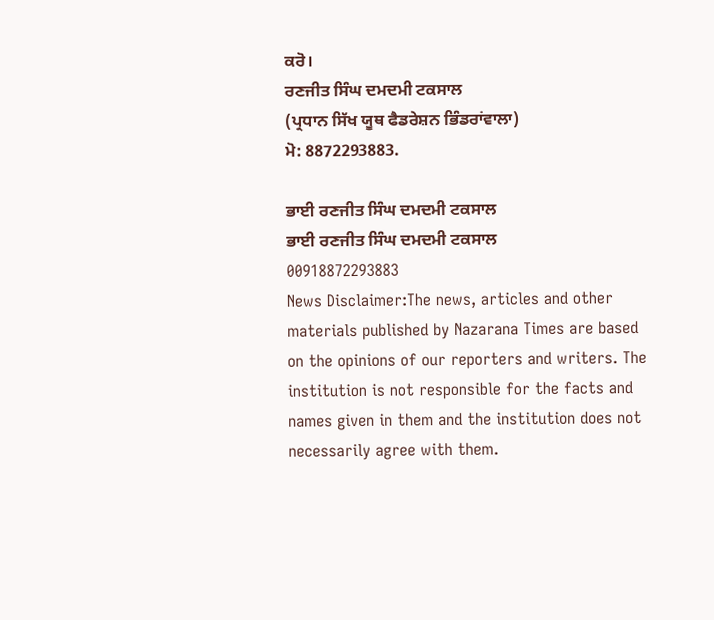ਕਰੋ।
ਰਣਜੀਤ ਸਿੰਘ ਦਮਦਮੀ ਟਕਸਾਲ
(ਪ੍ਰਧਾਨ ਸਿੱਖ ਯੂਥ ਫੈਡਰੇਸ਼ਨ ਭਿੰਡਰਾਂਵਾਲਾ)
ਮੋ: 8872293883.

ਭਾਈ ਰਣਜੀਤ ਸਿੰਘ ਦਮਦਮੀ ਟਕਸਾਲ
ਭਾਈ ਰਣਜੀਤ ਸਿੰਘ ਦਮਦਮੀ ਟਕਸਾਲ
00918872293883
News Disclaimer:The news, articles and other materials published by Nazarana Times are based on the opinions of our reporters and writers. The institution is not responsible for the facts and names given in them and the institution does not necessarily agree with them.